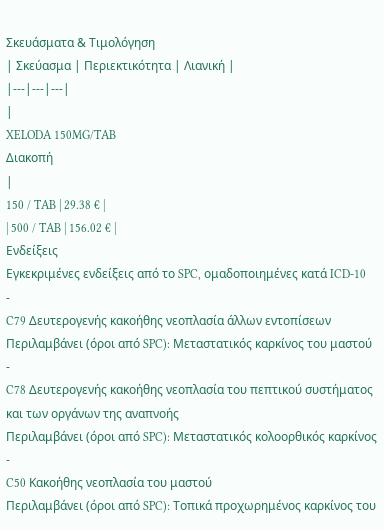Σκευάσματα & Τιμολόγηση
| Σκεύασμα | Περιεκτικότητα | Λιανική |
|---|---|---|
|
XELODA 150MG/TAB
Διακοπή
|
150 / TAB | 29.38 € |
| 500 / TAB | 156.02 € |
Ενδείξεις
Εγκεκριμένες ενδείξεις από το SPC, ομαδοποιημένες κατά ICD-10
-
C79 Δευτερογενής κακοήθης νεοπλασία άλλων εντοπίσεων
Περιλαμβάνει (όροι από SPC): Μεταστατικός καρκίνος του μαστού
-
C78 Δευτερογενής κακοήθης νεοπλασία του πεπτικού συστήματος και των οργάνων της αναπνοής
Περιλαμβάνει (όροι από SPC): Μεταστατικός κολοορθικός καρκίνος
-
C50 Κακοήθης νεοπλασία του μαστού
Περιλαμβάνει (όροι από SPC): Τοπικά προχωρημένος καρκίνος του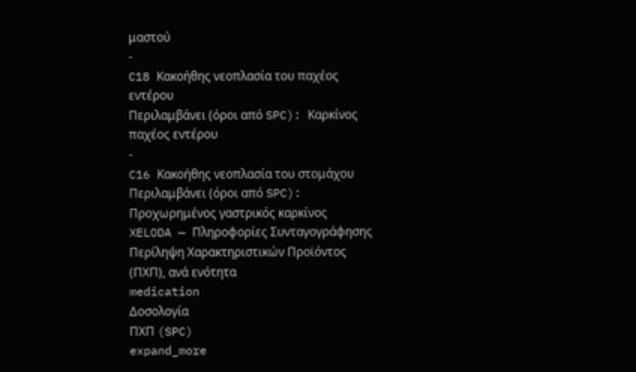μαστού
-
C18 Κακοήθης νεοπλασία του παχέος εντέρου
Περιλαμβάνει (όροι από SPC): Καρκίνος παχέος εντέρου
-
C16 Κακοήθης νεοπλασία του στομάχου
Περιλαμβάνει (όροι από SPC): Προχωρημένος γαστρικός καρκίνος
XELODA — Πληροφορίες Συνταγογράφησης
Περίληψη Χαρακτηριστικών Προϊόντος (ΠΧΠ), ανά ενότητα
medication
Δοσολογία
ΠΧΠ (SPC)
expand_more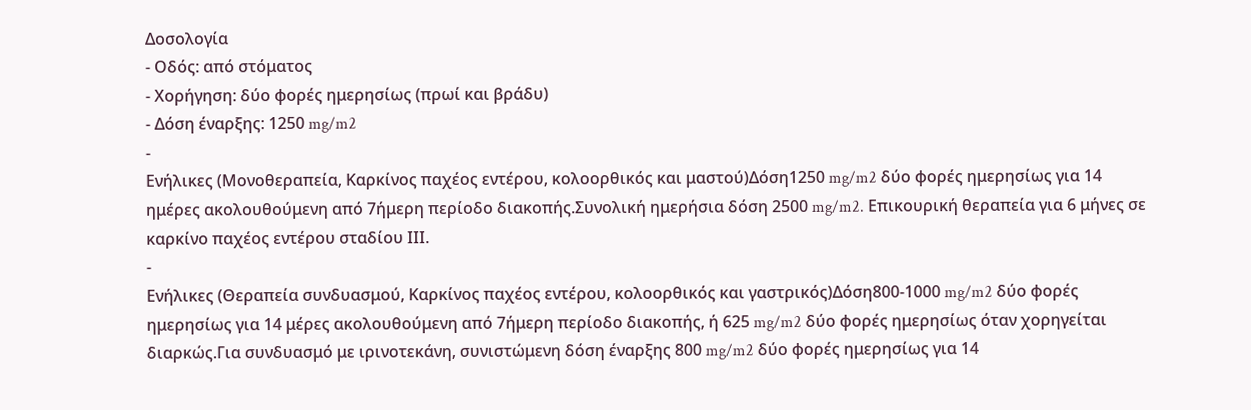Δοσολογία
- Οδός: από στόματος
- Χορήγηση: δύο φορές ημερησίως (πρωί και βράδυ)
- Δόση έναρξης: 1250 mg/m2
-
Ενήλικες (Μονοθεραπεία, Καρκίνος παχέος εντέρου, κολοορθικός και μαστού)Δόση1250 mg/m2 δύο φορές ημερησίως για 14 ημέρες ακολουθούμενη από 7ήμερη περίοδο διακοπής.Συνολική ημερήσια δόση 2500 mg/m2. Επικουρική θεραπεία για 6 μήνες σε καρκίνο παχέος εντέρου σταδίου ΙΙΙ.
-
Ενήλικες (Θεραπεία συνδυασμού, Καρκίνος παχέος εντέρου, κολοορθικός και γαστρικός)Δόση800-1000 mg/m2 δύο φορές ημερησίως για 14 μέρες ακολουθούμενη από 7ήμερη περίοδο διακοπής, ή 625 mg/m2 δύο φορές ημερησίως όταν χορηγείται διαρκώς.Για συνδυασμό με ιρινοτεκάνη, συνιστώμενη δόση έναρξης 800 mg/m2 δύο φορές ημερησίως για 14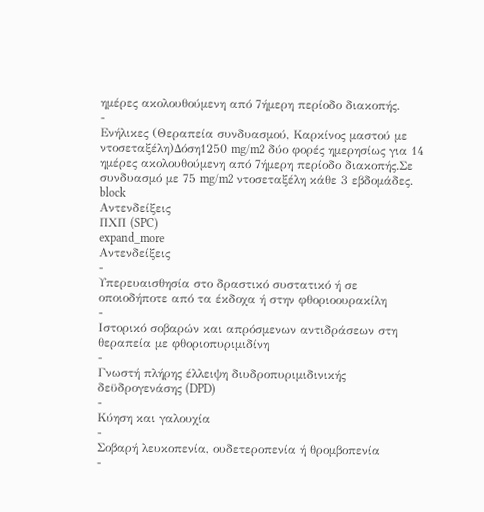ημέρες ακολουθούμενη από 7ήμερη περίοδο διακοπής.
-
Ενήλικες (Θεραπεία συνδυασμού, Καρκίνος μαστού με ντοσεταξέλη)Δόση1250 mg/m2 δύο φορές ημερησίως για 14 ημέρες ακολουθούμενη από 7ήμερη περίοδο διακοπής.Σε συνδυασμό με 75 mg/m2 ντοσεταξέλη κάθε 3 εβδομάδες.
block
Αντενδείξεις
ΠΧΠ (SPC)
expand_more
Αντενδείξεις
-
Υπερευαισθησία στο δραστικό συστατικό ή σε οποιοδήποτε από τα έκδοχα ή στην φθοριοουρακίλη
-
Ιστορικό σοβαρών και απρόσμενων αντιδράσεων στη θεραπεία με φθοριοπυριμιδίνη
-
Γνωστή πλήρης έλλειψη διυδροπυριμιδινικής δεϋδρογενάσης (DPD)
-
Κύηση και γαλουχία
-
Σοβαρή λευκοπενία, ουδετεροπενία ή θρομβοπενία
-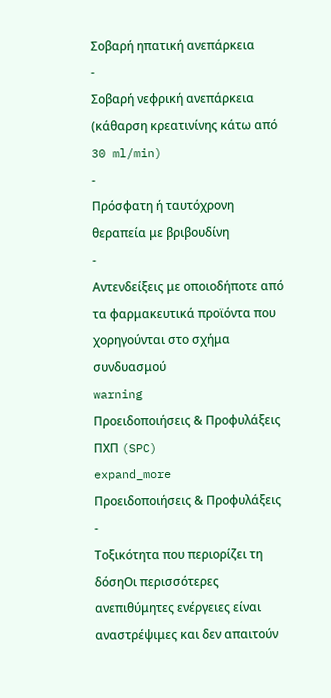Σοβαρή ηπατική ανεπάρκεια
-
Σοβαρή νεφρική ανεπάρκεια (κάθαρση κρεατινίνης κάτω από 30 ml/min)
-
Πρόσφατη ή ταυτόχρονη θεραπεία με βριβουδίνη
-
Αντενδείξεις με οποιοδήποτε από τα φαρμακευτικά προϊόντα που χορηγούνται στο σχήμα συνδυασμού
warning
Προειδοποιήσεις & Προφυλάξεις
ΠΧΠ (SPC)
expand_more
Προειδοποιήσεις & Προφυλάξεις
-
Τοξικότητα που περιορίζει τη δόσηΟι περισσότερες ανεπιθύμητες ενέργειες είναι αναστρέψιμες και δεν απαιτούν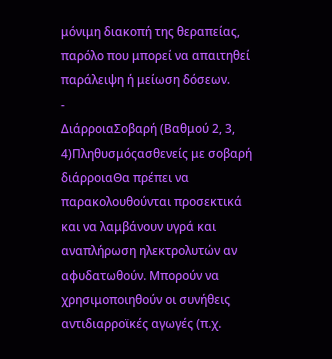μόνιμη διακοπή της θεραπείας, παρόλο που μπορεί να απαιτηθεί παράλειψη ή μείωση δόσεων.
-
ΔιάρροιαΣοβαρή (Βαθμού 2, 3, 4)Πληθυσμόςασθενείς με σοβαρή διάρροιαΘα πρέπει να παρακολουθούνται προσεκτικά και να λαμβάνουν υγρά και αναπλήρωση ηλεκτρολυτών αν αφυδατωθούν. Μπορούν να χρησιμοποιηθούν οι συνήθεις αντιδιαρροϊκές αγωγές (π.χ.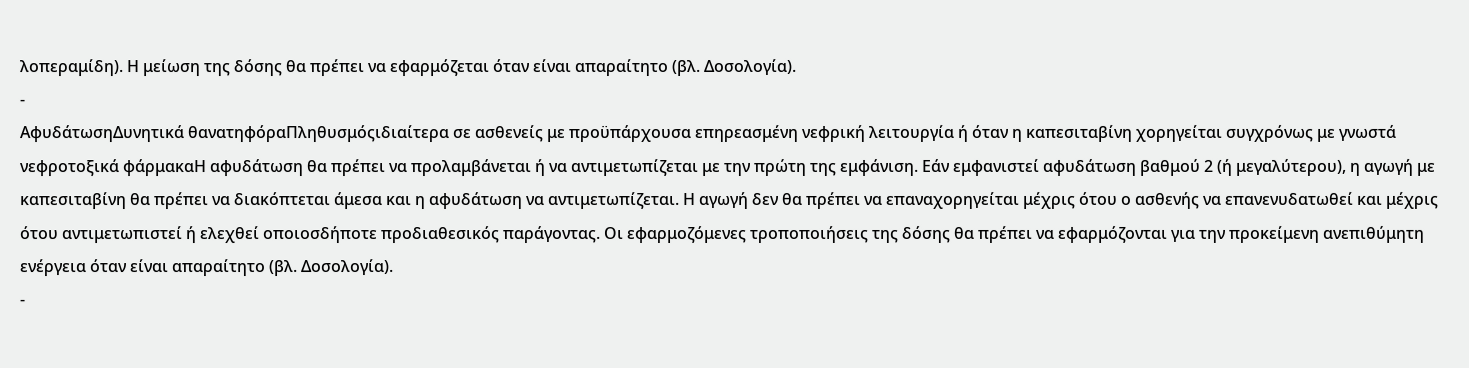λοπεραμίδη). Η μείωση της δόσης θα πρέπει να εφαρμόζεται όταν είναι απαραίτητο (βλ. Δοσολογία).
-
ΑφυδάτωσηΔυνητικά θανατηφόραΠληθυσμόςιδιαίτερα σε ασθενείς με προϋπάρχουσα επηρεασμένη νεφρική λειτουργία ή όταν η καπεσιταβίνη χορηγείται συγχρόνως με γνωστά νεφροτοξικά φάρμακαΗ αφυδάτωση θα πρέπει να προλαμβάνεται ή να αντιμετωπίζεται με την πρώτη της εμφάνιση. Εάν εμφανιστεί αφυδάτωση βαθμού 2 (ή μεγαλύτερου), η αγωγή με καπεσιταβίνη θα πρέπει να διακόπτεται άμεσα και η αφυδάτωση να αντιμετωπίζεται. Η αγωγή δεν θα πρέπει να επαναχορηγείται μέχρις ότου ο ασθενής να επανενυδατωθεί και μέχρις ότου αντιμετωπιστεί ή ελεχθεί οποιοσδήποτε προδιαθεσικός παράγοντας. Οι εφαρμοζόμενες τροποποιήσεις της δόσης θα πρέπει να εφαρμόζονται για την προκείμενη ανεπιθύμητη ενέργεια όταν είναι απαραίτητο (βλ. Δοσολογία).
-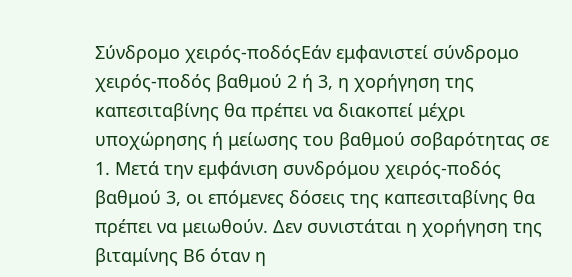Σύνδρομο χειρός-ποδόςΕάν εμφανιστεί σύνδρομο χειρός-ποδός βαθμού 2 ή 3, η χορήγηση της καπεσιταβίνης θα πρέπει να διακοπεί μέχρι υποχώρησης ή μείωσης του βαθμού σοβαρότητας σε 1. Μετά την εμφάνιση συνδρόμου χειρός-ποδός βαθμού 3, οι επόμενες δόσεις της καπεσιταβίνης θα πρέπει να μειωθούν. Δεν συνιστάται η χορήγηση της βιταμίνης Β6 όταν η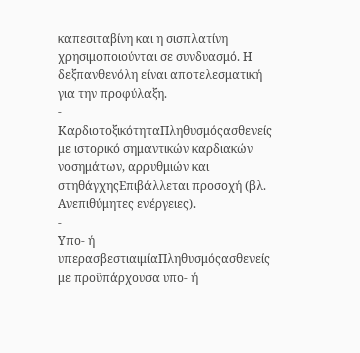καπεσιταβίνη και η σισπλατίνη χρησιμοποιούνται σε συνδυασμό. Η δεξπανθενόλη είναι αποτελεσματική για την προφύλαξη.
-
ΚαρδιοτοξικότηταΠληθυσμόςασθενείς με ιστορικό σημαντικών καρδιακών νοσημάτων, αρρυθμιών και στηθάγχηςΕπιβάλλεται προσοχή (βλ. Ανεπιθύμητες ενέργειες).
-
Υπο- ή υπερασβεστιαιμίαΠληθυσμόςασθενείς με προϋπάρχουσα υπο- ή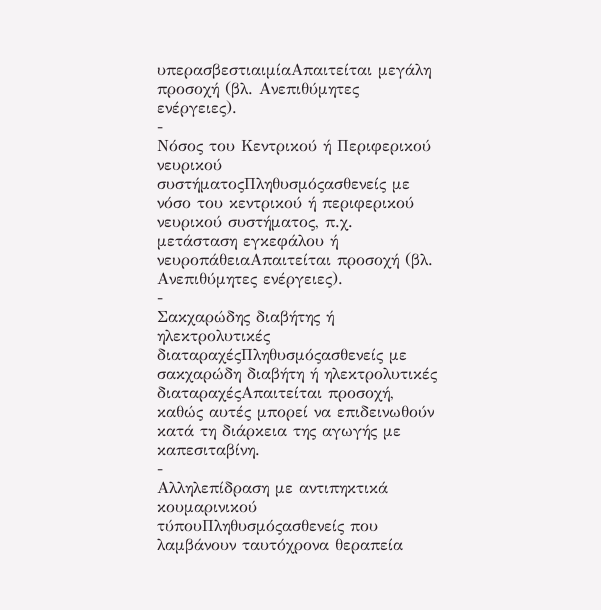υπερασβεστιαιμίαΑπαιτείται μεγάλη προσοχή (βλ. Ανεπιθύμητες ενέργειες).
-
Νόσος του Κεντρικού ή Περιφερικού νευρικού συστήματοςΠληθυσμόςασθενείς με νόσο του κεντρικού ή περιφερικού νευρικού συστήματος, π.χ. μετάσταση εγκεφάλου ή νευροπάθειαΑπαιτείται προσοχή (βλ. Ανεπιθύμητες ενέργειες).
-
Σακχαρώδης διαβήτης ή ηλεκτρολυτικές διαταραχέςΠληθυσμόςασθενείς με σακχαρώδη διαβήτη ή ηλεκτρολυτικές διαταραχέςΑπαιτείται προσοχή, καθώς αυτές μπορεί να επιδεινωθούν κατά τη διάρκεια της αγωγής με καπεσιταβίνη.
-
Αλληλεπίδραση με αντιπηκτικά κουμαρινικού τύπουΠληθυσμόςασθενείς που λαμβάνουν ταυτόχρονα θεραπεία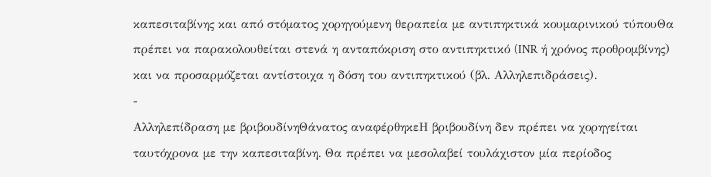καπεσιταβίνης και από στόματος χορηγούμενη θεραπεία με αντιπηκτικά κουμαρινικού τύπουΘα πρέπει να παρακολουθείται στενά η ανταπόκριση στο αντιπηκτικό (INR ή χρόνος προθρομβίνης) και να προσαρμόζεται αντίστοιχα η δόση του αντιπηκτικού (βλ. Αλληλεπιδράσεις).
-
Αλληλεπίδραση με βριβουδίνηΘάνατος αναφέρθηκεΗ βριβουδίνη δεν πρέπει να χορηγείται ταυτόχρονα με την καπεσιταβίνη. Θα πρέπει να μεσολαβεί τουλάχιστον μία περίοδος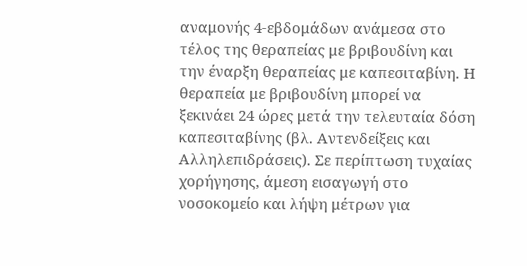αναμονής 4-εβδομάδων ανάμεσα στο τέλος της θεραπείας με βριβουδίνη και την έναρξη θεραπείας με καπεσιταβίνη. Η θεραπεία με βριβουδίνη μπορεί να ξεκινάει 24 ώρες μετά την τελευταία δόση καπεσιταβίνης (βλ. Αντενδείξεις και Αλληλεπιδράσεις). Σε περίπτωση τυχαίας χορήγησης, άμεση εισαγωγή στο νοσοκομείο και λήψη μέτρων για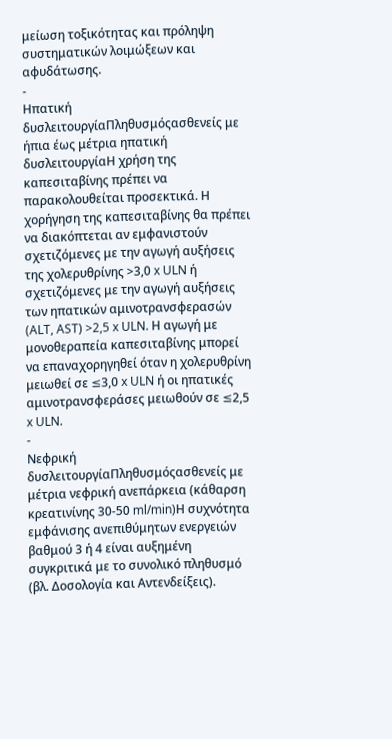μείωση τοξικότητας και πρόληψη συστηματικών λοιμώξεων και αφυδάτωσης.
-
Ηπατική δυσλειτουργίαΠληθυσμόςασθενείς με ήπια έως μέτρια ηπατική δυσλειτουργίαΗ χρήση της καπεσιταβίνης πρέπει να παρακολουθείται προσεκτικά. Η χορήγηση της καπεσιταβίνης θα πρέπει να διακόπτεται αν εμφανιστούν σχετιζόμενες με την αγωγή αυξήσεις της χολερυθρίνης >3,0 x ULN ή σχετιζόμενες με την αγωγή αυξήσεις των ηπατικών αμινοτρανσφερασών (ALT, AST) >2,5 x ULN. Η αγωγή με μονοθεραπεία καπεσιταβίνης μπορεί να επαναχορηγηθεί όταν η χολερυθρίνη μειωθεί σε ≤3,0 x ULN ή οι ηπατικές αμινοτρανσφεράσες μειωθούν σε ≤2,5 x ULN.
-
Νεφρική δυσλειτουργίαΠληθυσμόςασθενείς με μέτρια νεφρική ανεπάρκεια (κάθαρση κρεατινίνης 30-50 ml/min)Η συχνότητα εμφάνισης ανεπιθύμητων ενεργειών βαθμού 3 ή 4 είναι αυξημένη συγκριτικά με το συνολικό πληθυσμό (βλ. Δοσολογία και Αντενδείξεις).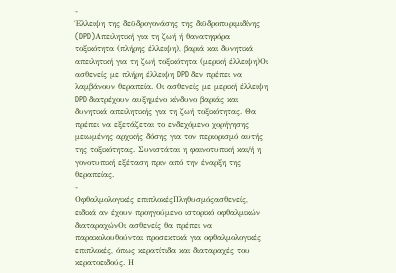-
Έλλειψη της δεϋδρογονάσης της διϋδροπυριμιδίνης (DPD)Απειλητική για τη ζωή ή θανατηφόρα τοξικότητα (πλήρης έλλειψη), βαριά και δυνητικά απειλητική για τη ζωή τοξικότητα (μερική έλλειψη)Οι ασθενείς με πλήρη έλλειψη DPD δεν πρέπει να λαμβάνουν θεραπεία. Οι ασθενείς με μερική έλλειψη DPD διατρέχουν αυξημένο κίνδυνο βαριάς και δυνητικά απειλητικής για τη ζωή τοξικότητας. Θα πρέπει να εξετάζεται το ενδεχόμενο χορήγησης μειωμένης αρχικής δόσης για τον περιορισμό αυτής της τοξικότητας. Συνιστάται η φαινοτυπική και/ή η γονοτυπική εξέταση πριν από την έναρξη της θεραπείας.
-
Οφθαλμολογικές επιπλοκέςΠληθυσμόςασθενείς, ειδικά αν έχουν προηγούμενο ιστορικό οφθαλμικών διαταραχώνΟι ασθενείς θα πρέπει να παρακολουθούνται προσεκτικά για οφθαλμολογικές επιπλοκές, όπως κερατίτιδα και διαταραχές του κερατοειδούς. Η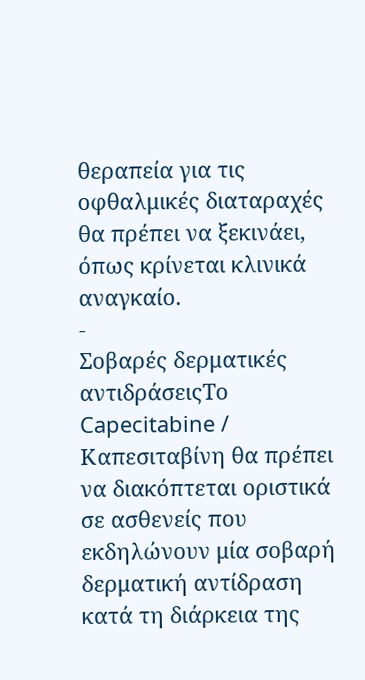θεραπεία για τις οφθαλμικές διαταραχές θα πρέπει να ξεκινάει, όπως κρίνεται κλινικά αναγκαίο.
-
Σοβαρές δερματικές αντιδράσειςΤο Capecitabine / Καπεσιταβίνη θα πρέπει να διακόπτεται οριστικά σε ασθενείς που εκδηλώνουν μία σοβαρή δερματική αντίδραση κατά τη διάρκεια της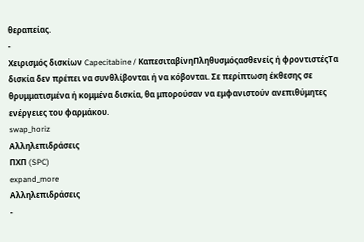θεραπείας.
-
Χειρισμός δισκίων Capecitabine / ΚαπεσιταβίνηΠληθυσμόςασθενείς ή φροντιστέςΤα δισκία δεν πρέπει να συνθλίβονται ή να κόβονται. Σε περίπτωση έκθεσης σε θρυμματισμένα ή κομμένα δισκία, θα μπορούσαν να εμφανιστούν ανεπιθύμητες ενέργειες του φαρμάκου.
swap_horiz
Αλληλεπιδράσεις
ΠΧΠ (SPC)
expand_more
Αλληλεπιδράσεις
-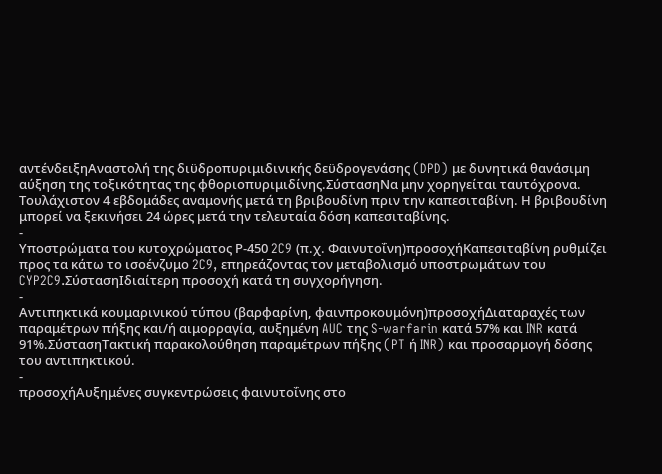αντένδειξηΑναστολή της διϋδροπυριμιδινικής δεϋδρογενάσης (DPD) με δυνητικά θανάσιμη αύξηση της τοξικότητας της φθοριοπυριμιδίνης.ΣύστασηΝα μην χορηγείται ταυτόχρονα. Τουλάχιστον 4 εβδομάδες αναμονής μετά τη βριβουδίνη πριν την καπεσιταβίνη. Η βριβουδίνη μπορεί να ξεκινήσει 24 ώρες μετά την τελευταία δόση καπεσιταβίνης.
-
Υποστρώματα του κυτοχρώματος Ρ-450 2C9 (π.χ. Φαινυτοΐνη)προσοχήΚαπεσιταβίνη ρυθμίζει προς τα κάτω το ισοένζυμο 2C9, επηρεάζοντας τον μεταβολισμό υποστρωμάτων του CYP2C9.ΣύστασηΙδιαίτερη προσοχή κατά τη συγχορήγηση.
-
Αντιπηκτικά κουμαρινικού τύπου (βαρφαρίνη, φαινπροκουμόνη)προσοχήΔιαταραχές των παραμέτρων πήξης και/ή αιμορραγία, αυξημένη AUC της S-warfarin κατά 57% και INR κατά 91%.ΣύστασηΤακτική παρακολούθηση παραμέτρων πήξης (PT ή INR) και προσαρμογή δόσης του αντιπηκτικού.
-
προσοχήΑυξημένες συγκεντρώσεις φαινυτοΐνης στο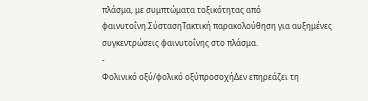πλάσμα, με συμπτώματα τοξικότητας από φαινυτοΐνη.ΣύστασηΤακτική παρακολούθηση για αυξημένες συγκεντρώσεις φαινυτοΐνης στο πλάσμα.
-
Φολινικό οξύ/φολικό οξύπροσοχήΔεν επηρεάζει τη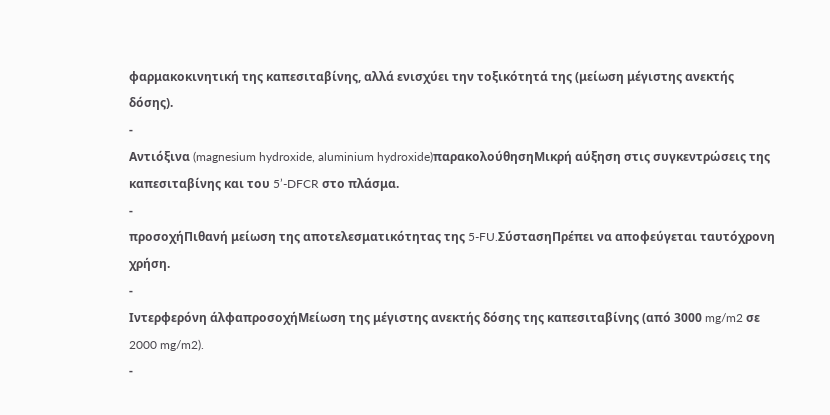φαρμακοκινητική της καπεσιταβίνης, αλλά ενισχύει την τοξικότητά της (μείωση μέγιστης ανεκτής δόσης).
-
Αντιόξινα (magnesium hydroxide, aluminium hydroxide)παρακολούθησηΜικρή αύξηση στις συγκεντρώσεις της καπεσιταβίνης και του 5’-DFCR στο πλάσμα.
-
προσοχήΠιθανή μείωση της αποτελεσματικότητας της 5-FU.ΣύστασηΠρέπει να αποφεύγεται ταυτόχρονη χρήση.
-
Ιντερφερόνη άλφαπροσοχήΜείωση της μέγιστης ανεκτής δόσης της καπεσιταβίνης (από 3000 mg/m2 σε 2000 mg/m2).
-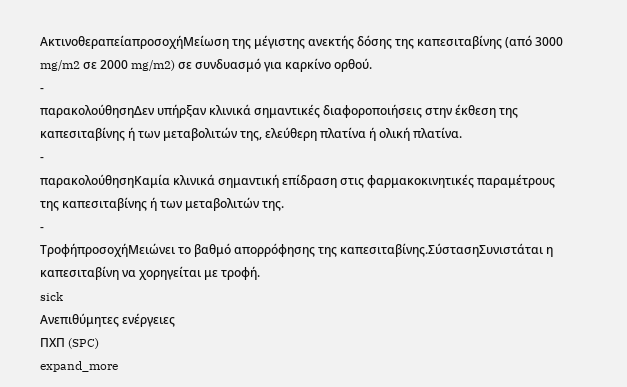ΑκτινοθεραπείαπροσοχήΜείωση της μέγιστης ανεκτής δόσης της καπεσιταβίνης (από 3000 mg/m2 σε 2000 mg/m2) σε συνδυασμό για καρκίνο ορθού.
-
παρακολούθησηΔεν υπήρξαν κλινικά σημαντικές διαφοροποιήσεις στην έκθεση της καπεσιταβίνης ή των μεταβολιτών της, ελεύθερη πλατίνα ή ολική πλατίνα.
-
παρακολούθησηΚαμία κλινικά σημαντική επίδραση στις φαρμακοκινητικές παραμέτρους της καπεσιταβίνης ή των μεταβολιτών της.
-
ΤροφήπροσοχήΜειώνει το βαθμό απορρόφησης της καπεσιταβίνης.ΣύστασηΣυνιστάται η καπεσιταβίνη να χορηγείται με τροφή.
sick
Ανεπιθύμητες ενέργειες
ΠΧΠ (SPC)
expand_more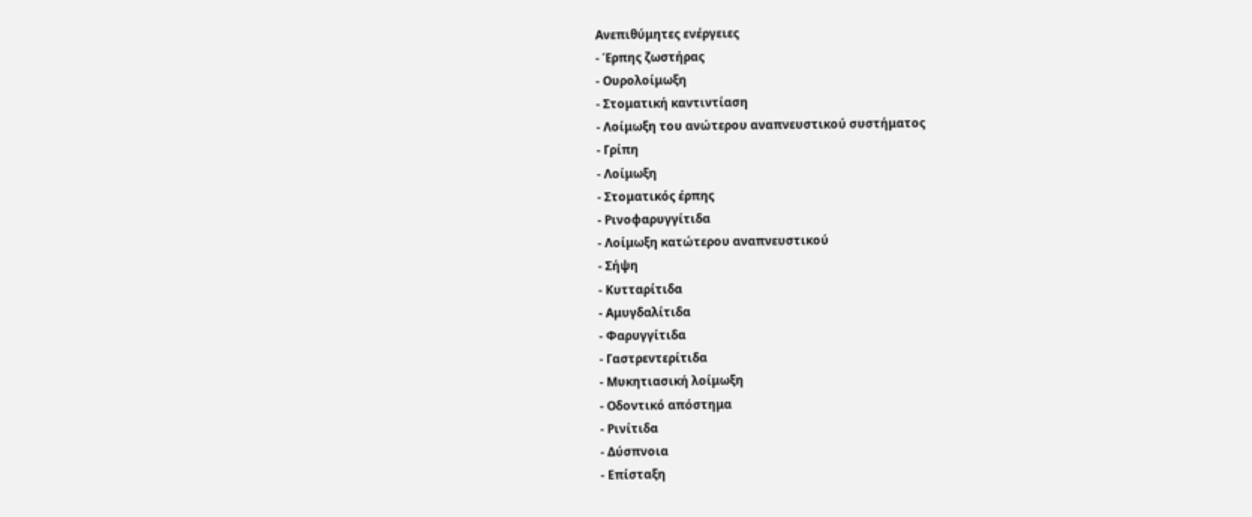Ανεπιθύμητες ενέργειες
- Έρπης ζωστήρας
- Ουρολοίμωξη
- Στοματική καντιντίαση
- Λοίμωξη του ανώτερου αναπνευστικού συστήματος
- Γρίπη
- Λοίμωξη
- Στοματικός έρπης
- Ρινοφαρυγγίτιδα
- Λοίμωξη κατώτερου αναπνευστικού
- Σήψη
- Κυτταρίτιδα
- Αμυγδαλίτιδα
- Φαρυγγίτιδα
- Γαστρεντερίτιδα
- Μυκητιασική λοίμωξη
- Οδοντικό απόστημα
- Ρινίτιδα
- Δύσπνοια
- Επίσταξη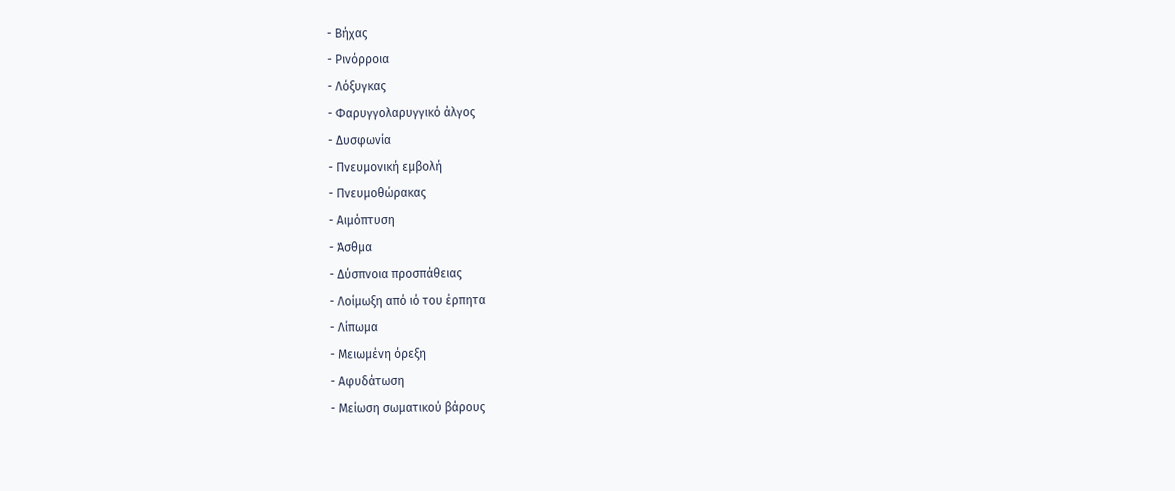- Βήχας
- Ρινόρροια
- Λόξυγκας
- Φαρυγγολαρυγγικό άλγος
- Δυσφωνία
- Πνευμονική εμβολή
- Πνευμοθώρακας
- Αιμόπτυση
- Άσθμα
- Δύσπνοια προσπάθειας
- Λοίμωξη από ιό του έρπητα
- Λίπωμα
- Μειωμένη όρεξη
- Αφυδάτωση
- Μείωση σωματικού βάρους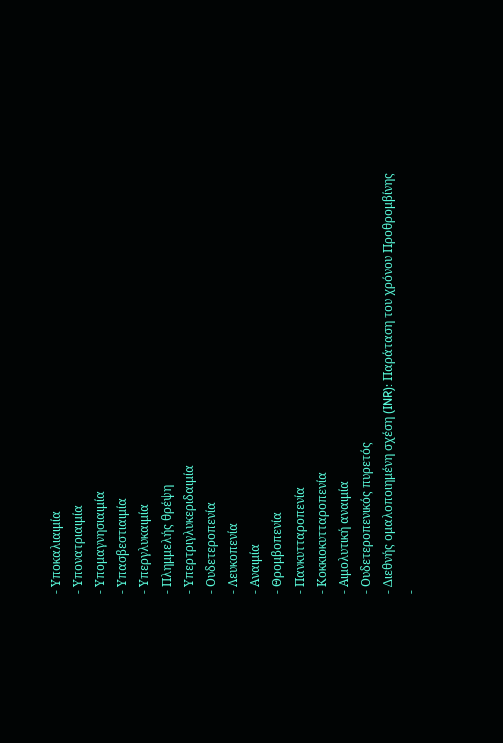- Υποκαλιαιμία
- Υπονατριαιμία
- Υπομαγνησιαιμία
- Υπασβεστιαιμία
- Υπεργλυκαιμία
- Πλημμελής θρέψη
- Υπερτριγλυκεριδαιμία
- Ουδετεροπενία
- Λευκοπενία
- Αναιμία
- Θρομβοπενία
- Πανκυτταροπενία
- Κοκκιοκυτταροπενία
- Αιμολυτική αναιμία
- Ουδετεροπενικός πυρετός
- Διεθνής ομαλοποιημένη σχέση (INR): Παράταση του χρόνου Προθρομβίνης
-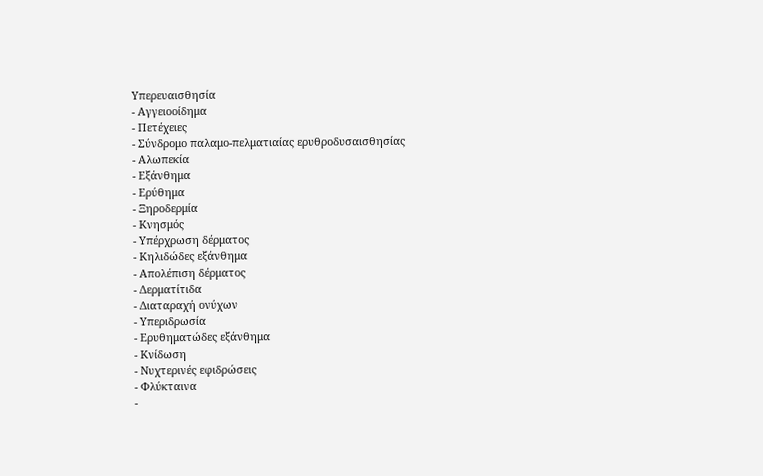Υπερευαισθησία
- Αγγειοοίδημα
- Πετέχειες
- Σύνδρομο παλαμο-πελματιαίας ερυθροδυσαισθησίας
- Αλωπεκία
- Εξάνθημα
- Ερύθημα
- Ξηροδερμία
- Κνησμός
- Υπέρχρωση δέρματος
- Κηλιδώδες εξάνθημα
- Απολέπιση δέρματος
- Δερματίτιδα
- Διαταραχή ονύχων
- Υπεριδρωσία
- Ερυθηματώδες εξάνθημα
- Κνίδωση
- Νυχτερινές εφιδρώσεις
- Φλύκταινα
-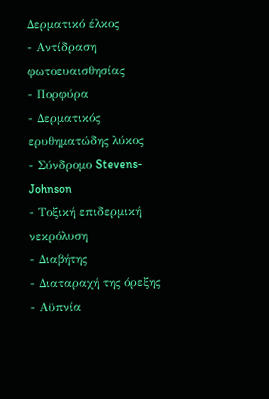Δερματικό έλκος
- Αντίδραση φωτοευαισθησίας
- Πορφύρα
- Δερματικός ερυθηματώδης λύκος
- Σύνδρομο Stevens-Johnson
- Τοξική επιδερμική νεκρόλυση
- Διαβήτης
- Διαταραχή της όρεξης
- Αϋπνία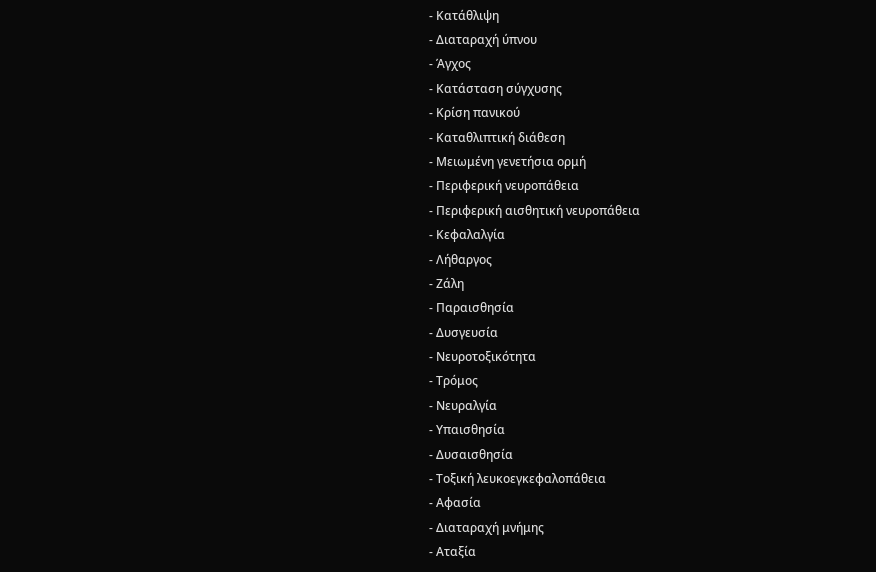- Κατάθλιψη
- Διαταραχή ύπνου
- Άγχος
- Κατάσταση σύγχυσης
- Κρίση πανικού
- Καταθλιπτική διάθεση
- Μειωμένη γενετήσια ορμή
- Περιφερική νευροπάθεια
- Περιφερική αισθητική νευροπάθεια
- Κεφαλαλγία
- Λήθαργος
- Ζάλη
- Παραισθησία
- Δυσγευσία
- Νευροτοξικότητα
- Τρόμος
- Νευραλγία
- Υπαισθησία
- Δυσαισθησία
- Τοξική λευκοεγκεφαλοπάθεια
- Αφασία
- Διαταραχή μνήμης
- Αταξία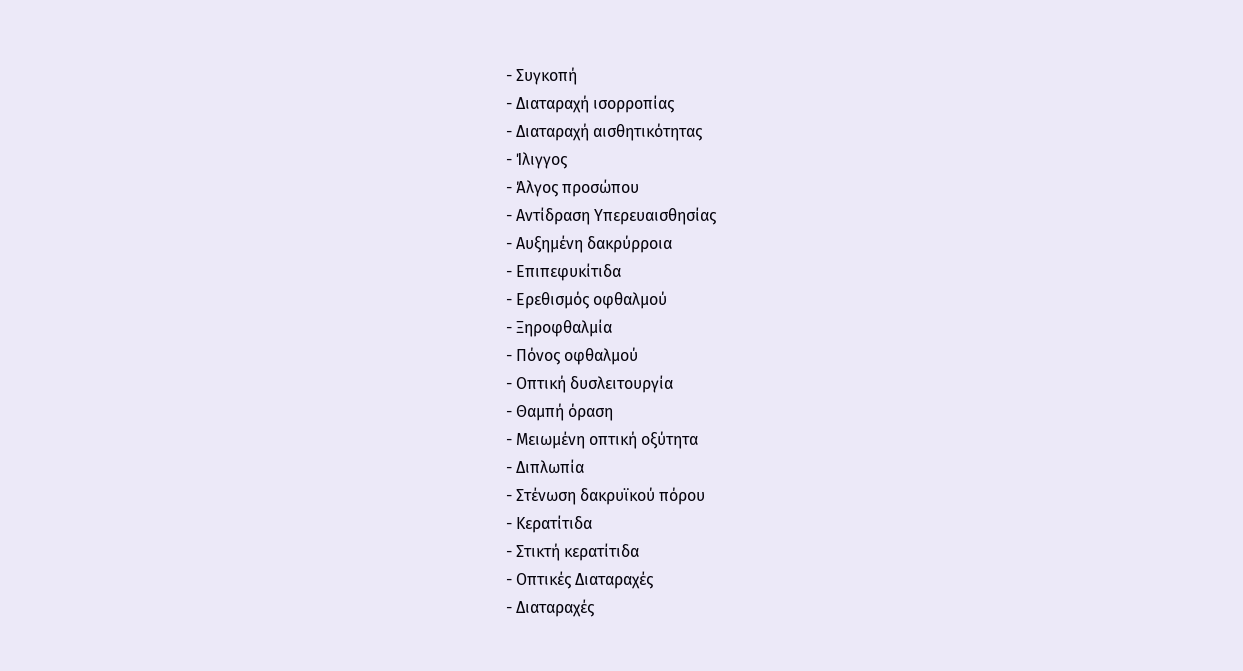- Συγκοπή
- Διαταραχή ισορροπίας
- Διαταραχή αισθητικότητας
- Ίλιγγος
- Άλγος προσώπου
- Αντίδραση Υπερευαισθησίας
- Αυξημένη δακρύρροια
- Επιπεφυκίτιδα
- Ερεθισμός οφθαλμού
- Ξηροφθαλμία
- Πόνος οφθαλμού
- Οπτική δυσλειτουργία
- Θαμπή όραση
- Μειωμένη οπτική οξύτητα
- Διπλωπία
- Στένωση δακρυϊκού πόρου
- Κερατίτιδα
- Στικτή κερατίτιδα
- Οπτικές Διαταραχές
- Διαταραχές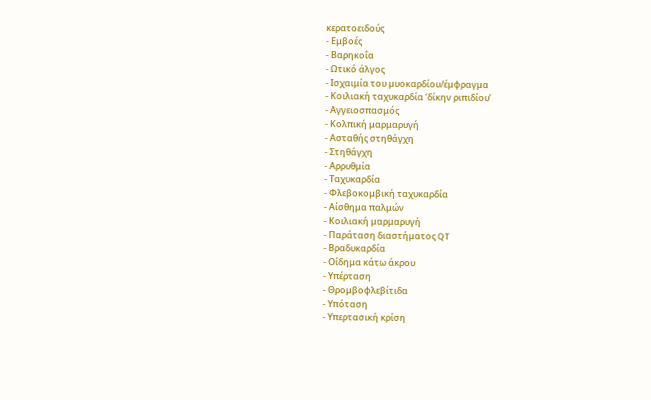κερατοειδούς
- Εμβοές
- Βαρηκοΐα
- Ωτικό άλγος
- Ισχαιμία του μυοκαρδίου/έμφραγμα
- Κοιλιακή ταχυκαρδία ‘δίκην ριπιδίου’
- Αγγειοσπασμός
- Κολπική μαρμαρυγή
- Ασταθής στηθάγχη
- Στηθάγχη
- Αρρυθμία
- Ταχυκαρδία
- Φλεβοκομβική ταχυκαρδία
- Αίσθημα παλμών
- Κοιλιακή μαρμαρυγή
- Παράταση διαστήματος QT
- Βραδυκαρδία
- Οίδημα κάτω άκρου
- Υπέρταση
- Θρομβοφλεβίτιδα
- Υπόταση
- Υπερτασική κρίση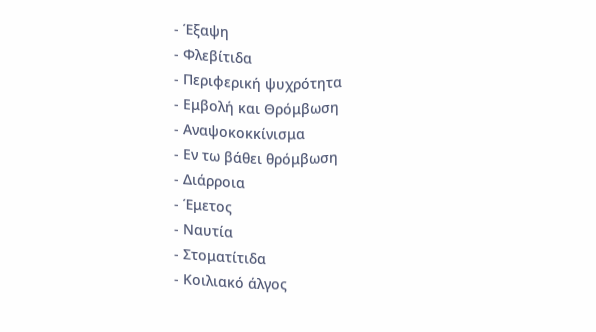- Έξαψη
- Φλεβίτιδα
- Περιφερική ψυχρότητα
- Εμβολή και Θρόμβωση
- Αναψοκοκκίνισμα
- Εν τω βάθει θρόμβωση
- Διάρροια
- Έμετος
- Ναυτία
- Στοματίτιδα
- Κοιλιακό άλγος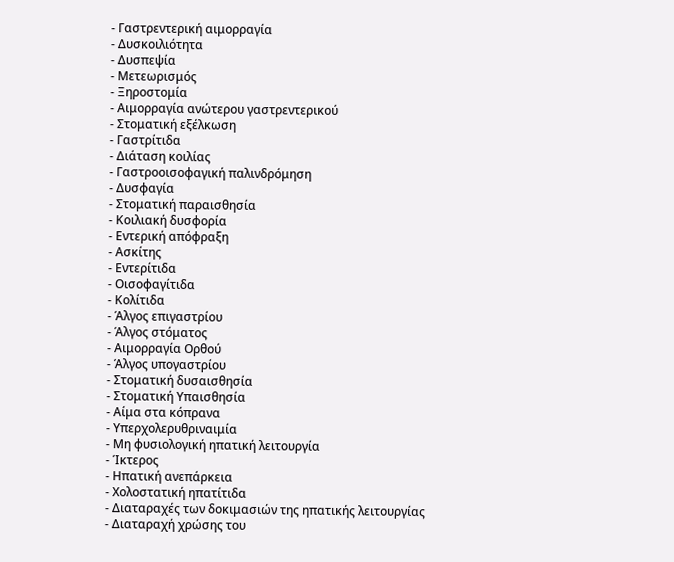- Γαστρεντερική αιμορραγία
- Δυσκοιλιότητα
- Δυσπεψία
- Μετεωρισμός
- Ξηροστομία
- Αιμορραγία ανώτερου γαστρεντερικού
- Στοματική εξέλκωση
- Γαστρίτιδα
- Διάταση κοιλίας
- Γαστροοισοφαγική παλινδρόμηση
- Δυσφαγία
- Στοματική παραισθησία
- Κοιλιακή δυσφορία
- Εντερική απόφραξη
- Ασκίτης
- Εντερίτιδα
- Οισοφαγίτιδα
- Κολίτιδα
- Άλγος επιγαστρίου
- Άλγος στόματος
- Αιμορραγία Ορθού
- Άλγος υπογαστρίου
- Στοματική δυσαισθησία
- Στοματική Υπαισθησία
- Αίμα στα κόπρανα
- Υπερχολερυθριναιμία
- Μη φυσιολογική ηπατική λειτουργία
- Ίκτερος
- Ηπατική ανεπάρκεια
- Χολοστατική ηπατίτιδα
- Διαταραχές των δοκιμασιών της ηπατικής λειτουργίας
- Διαταραχή χρώσης του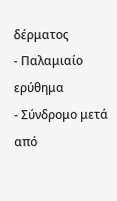δέρματος
- Παλαμιαίο ερύθημα
- Σύνδρομο μετά από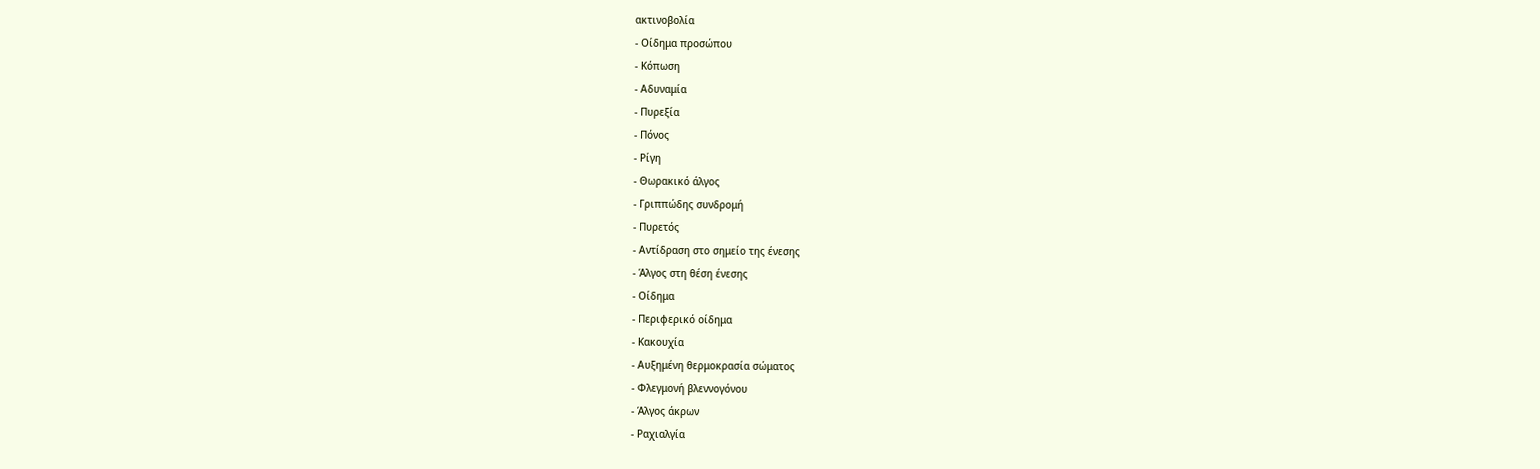ακτινοβολία
- Οίδημα προσώπου
- Κόπωση
- Αδυναμία
- Πυρεξία
- Πόνος
- Ρίγη
- Θωρακικό άλγος
- Γριππώδης συνδρομή
- Πυρετός
- Αντίδραση στο σημείο της ένεσης
- Άλγος στη θέση ένεσης
- Οίδημα
- Περιφερικό οίδημα
- Κακουχία
- Αυξημένη θερμοκρασία σώματος
- Φλεγμονή βλεννογόνου
- Άλγος άκρων
- Ραχιαλγία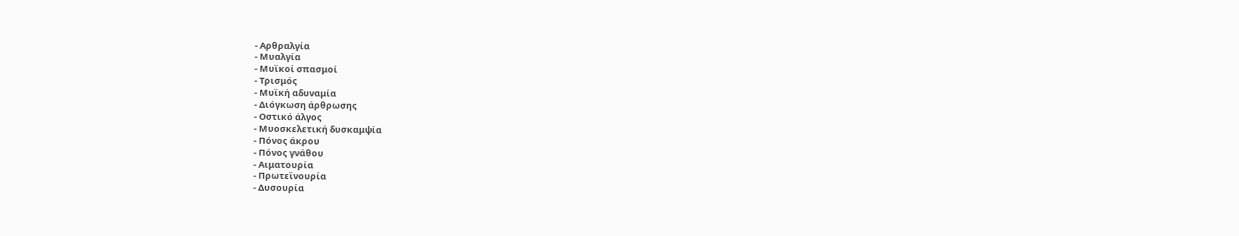- Αρθραλγία
- Μυαλγία
- Μυϊκοί σπασμοί
- Τρισμός
- Μυϊκή αδυναμία
- Διόγκωση άρθρωσης
- Οστικό άλγος
- Μυοσκελετική δυσκαμψία
- Πόνος άκρου
- Πόνος γνάθου
- Αιματουρία
- Πρωτεϊνουρία
- Δυσουρία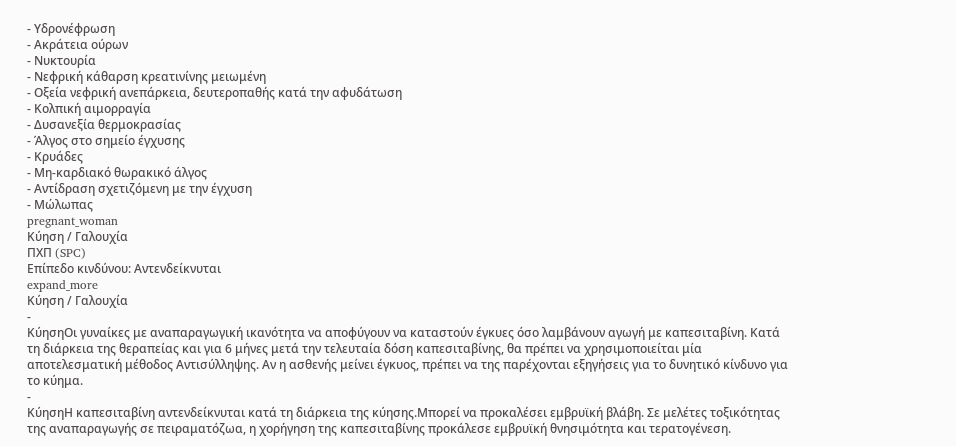- Υδρονέφρωση
- Ακράτεια ούρων
- Νυκτουρία
- Νεφρική κάθαρση κρεατινίνης μειωμένη
- Οξεία νεφρική ανεπάρκεια, δευτεροπαθής κατά την αφυδάτωση
- Κολπική αιμορραγία
- Δυσανεξία θερμοκρασίας
- Άλγος στο σημείο έγχυσης
- Κρυάδες
- Μη-καρδιακό θωρακικό άλγος
- Αντίδραση σχετιζόμενη με την έγχυση
- Μώλωπας
pregnant_woman
Κύηση / Γαλουχία
ΠΧΠ (SPC)
Επίπεδο κινδύνου: Αντενδείκνυται
expand_more
Κύηση / Γαλουχία
-
ΚύησηΟι γυναίκες με αναπαραγωγική ικανότητα να αποφύγουν να καταστούν έγκυες όσο λαμβάνουν αγωγή με καπεσιταβίνη. Κατά τη διάρκεια της θεραπείας και για 6 μήνες μετά την τελευταία δόση καπεσιταβίνης, θα πρέπει να χρησιμοποιείται μία αποτελεσματική μέθοδος Αντισύλληψης. Αν η ασθενής μείνει έγκυος, πρέπει να της παρέχονται εξηγήσεις για το δυνητικό κίνδυνο για το κύημα.
-
ΚύησηΗ καπεσιταβίνη αντενδείκνυται κατά τη διάρκεια της κύησης.Μπορεί να προκαλέσει εμβρυϊκή βλάβη. Σε μελέτες τοξικότητας της αναπαραγωγής σε πειραματόζωα, η χορήγηση της καπεσιταβίνης προκάλεσε εμβρυϊκή θνησιμότητα και τερατογένεση.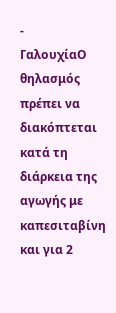-
ΓαλουχίαΟ θηλασμός πρέπει να διακόπτεται κατά τη διάρκεια της αγωγής με καπεσιταβίνη και για 2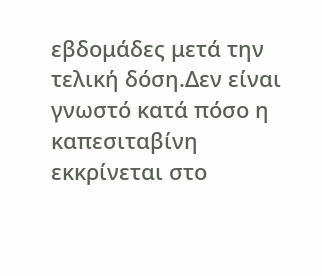εβδομάδες μετά την τελική δόση.Δεν είναι γνωστό κατά πόσο η καπεσιταβίνη εκκρίνεται στο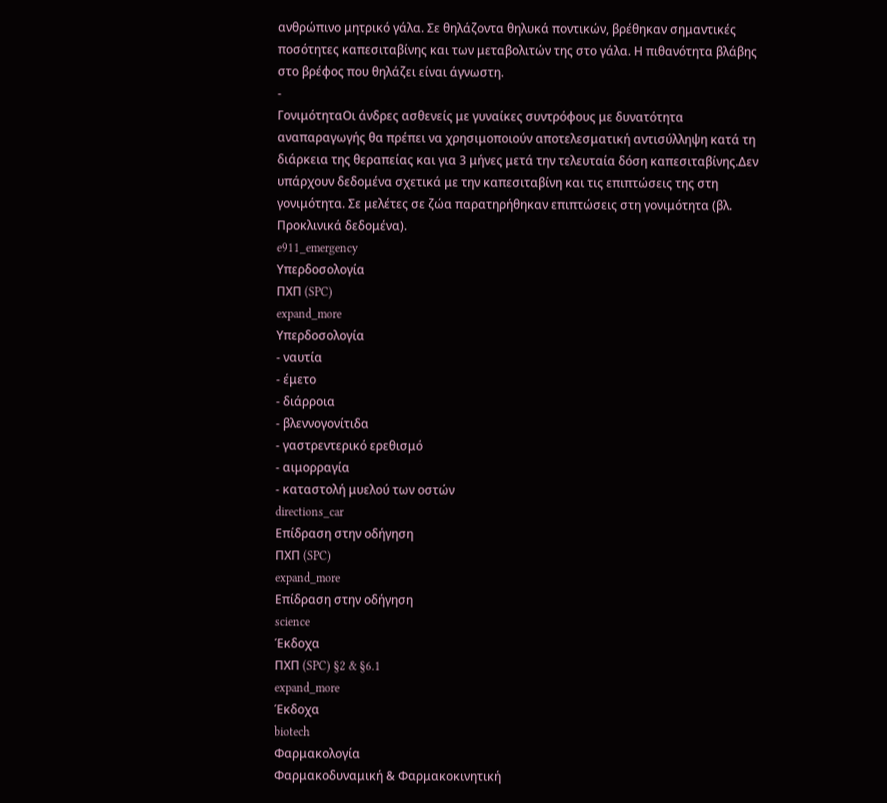ανθρώπινο μητρικό γάλα. Σε θηλάζοντα θηλυκά ποντικών, βρέθηκαν σημαντικές ποσότητες καπεσιταβίνης και των μεταβολιτών της στο γάλα. Η πιθανότητα βλάβης στο βρέφος που θηλάζει είναι άγνωστη.
-
ΓονιμότηταΟι άνδρες ασθενείς με γυναίκες συντρόφους με δυνατότητα αναπαραγωγής θα πρέπει να χρησιμοποιούν αποτελεσματική αντισύλληψη κατά τη διάρκεια της θεραπείας και για 3 μήνες μετά την τελευταία δόση καπεσιταβίνης.Δεν υπάρχουν δεδομένα σχετικά με την καπεσιταβίνη και τις επιπτώσεις της στη γονιμότητα. Σε μελέτες σε ζώα παρατηρήθηκαν επιπτώσεις στη γονιμότητα (βλ. Προκλινικά δεδομένα).
e911_emergency
Υπερδοσολογία
ΠΧΠ (SPC)
expand_more
Υπερδοσολογία
- ναυτία
- έμετο
- διάρροια
- βλεννογονίτιδα
- γαστρεντερικό ερεθισμό
- αιμορραγία
- καταστολή μυελού των οστών
directions_car
Επίδραση στην οδήγηση
ΠΧΠ (SPC)
expand_more
Επίδραση στην οδήγηση
science
Έκδοχα
ΠΧΠ (SPC) §2 & §6.1
expand_more
Έκδοχα
biotech
Φαρμακολογία
Φαρμακοδυναμική & Φαρμακοκινητική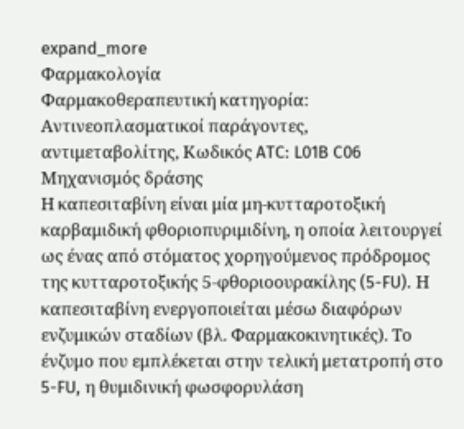expand_more
Φαρμακολογία
Φαρμακοθεραπευτική κατηγορία: Αντινεοπλασματικοί παράγοντες, αντιμεταβολίτης, Κωδικός ATC: L01B C06
Μηχανισμός δράσης
Η καπεσιταβίνη είναι μία μη-κυτταροτοξική καρβαμιδική φθοριοπυριμιδίνη, η οποία λειτουργεί ως ένας από στόματος χορηγούμενος πρόδρομος της κυτταροτοξικής 5-φθοριοουρακίλης (5-FU). Η καπεσιταβίνη ενεργοποιείται μέσω διαφόρων ενζυμικών σταδίων (βλ. Φαρμακοκινητικές). Το ένζυμο που εμπλέκεται στην τελική μετατροπή στο 5-FU, η θυμιδινική φωσφορυλάση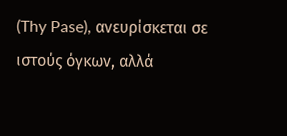(Thy Pase), ανευρίσκεται σε ιστούς όγκων, αλλά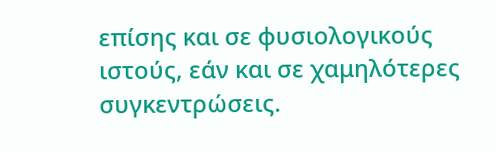επίσης και σε φυσιολογικούς ιστούς, εάν και σε χαμηλότερες συγκεντρώσεις.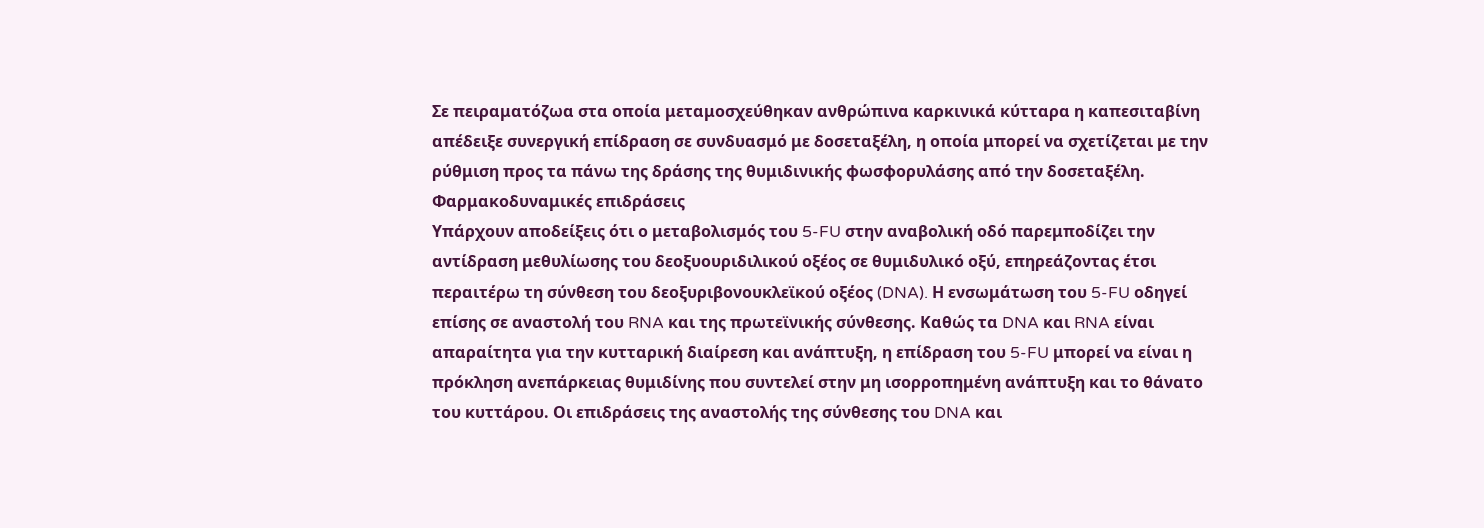Σε πειραματόζωα στα οποία μεταμοσχεύθηκαν ανθρώπινα καρκινικά κύτταρα η καπεσιταβίνη απέδειξε συνεργική επίδραση σε συνδυασμό με δοσεταξέλη, η οποία μπορεί να σχετίζεται με την ρύθμιση προς τα πάνω της δράσης της θυμιδινικής φωσφορυλάσης από την δοσεταξέλη.
Φαρμακοδυναμικές επιδράσεις
Υπάρχουν αποδείξεις ότι ο μεταβολισμός του 5-FU στην αναβολική οδό παρεμποδίζει την αντίδραση μεθυλίωσης του δεοξυουριδιλικού οξέος σε θυμιδυλικό οξύ, επηρεάζοντας έτσι περαιτέρω τη σύνθεση του δεοξυριβονουκλεϊκού οξέος (DNA). Η ενσωμάτωση του 5-FU οδηγεί επίσης σε αναστολή του RNA και της πρωτεϊνικής σύνθεσης. Καθώς τα DNA και RNA είναι απαραίτητα για την κυτταρική διαίρεση και ανάπτυξη, η επίδραση του 5-FU μπορεί να είναι η πρόκληση ανεπάρκειας θυμιδίνης που συντελεί στην μη ισορροπημένη ανάπτυξη και το θάνατο του κυττάρου. Οι επιδράσεις της αναστολής της σύνθεσης του DNA και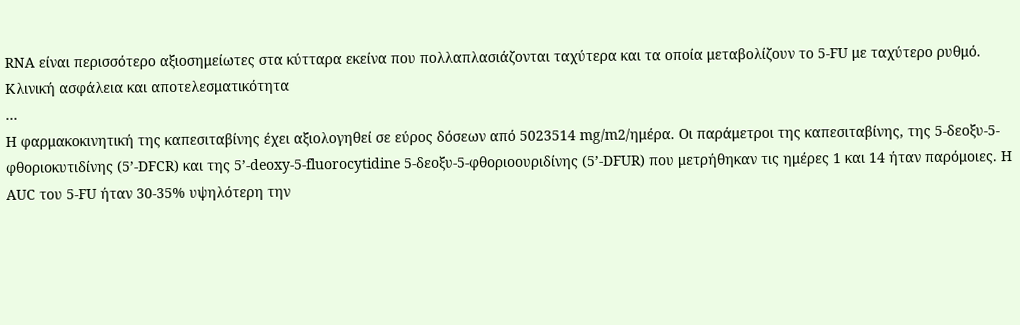RNA είναι περισσότερο αξιοσημείωτες στα κύτταρα εκείνα που πολλαπλασιάζονται ταχύτερα και τα οποία μεταβολίζουν το 5-FU με ταχύτερο ρυθμό.
Κλινική ασφάλεια και αποτελεσματικότητα
…
Η φαρμακοκινητική της καπεσιταβίνης έχει αξιολογηθεί σε εύρος δόσεων από 5023514 mg/m2/ημέρα. Οι παράμετροι της καπεσιταβίνης, της 5-δεοξυ-5-φθοριοκυτιδίνης (5’-DFCR) και της 5’-deoxy-5-fluorocytidine 5-δεοξυ-5-φθοριοουριδίνης (5’-DFUR) που μετρήθηκαν τις ημέρες 1 και 14 ήταν παρόμοιες. Η AUC του 5-FU ήταν 30-35% υψηλότερη την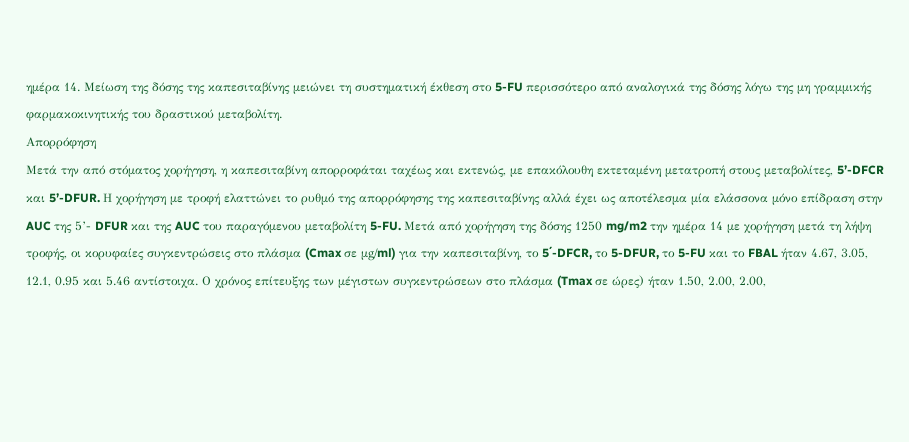ημέρα 14. Μείωση της δόσης της καπεσιταβίνης μειώνει τη συστηματική έκθεση στο 5-FU περισσότερο από αναλογικά της δόσης λόγω της μη γραμμικής φαρμακοκινητικής του δραστικού μεταβολίτη.
Απορρόφηση
Μετά την από στόματος χορήγηση, η καπεσιταβίνη απορροφάται ταχέως και εκτενώς, με επακόλουθη εκτεταμένη μετατροπή στους μεταβολίτες, 5’-DFCR και 5’-DFUR. Η χορήγηση με τροφή ελαττώνει το ρυθμό της απορρόφησης της καπεσιταβίνης αλλά έχει ως αποτέλεσμα μία ελάσσονα μόνο επίδραση στην AUC της 5’- DFUR και της AUC του παραγόμενου μεταβολίτη 5-FU. Μετά από χορήγηση της δόσης 1250 mg/m2 την ημέρα 14 με χορήγηση μετά τη λήψη τροφής, οι κορυφαίες συγκεντρώσεις στο πλάσμα (Cmax σε μg/ml) για την καπεσιταβίνη, το 5΄-DFCR, το 5-DFUR, το 5-FU και το FBAL ήταν 4.67, 3.05, 12.1, 0.95 και 5.46 αντίστοιχα. Ο χρόνος επίτευξης των μέγιστων συγκεντρώσεων στο πλάσμα (Tmax σε ώρες) ήταν 1.50, 2.00, 2.00,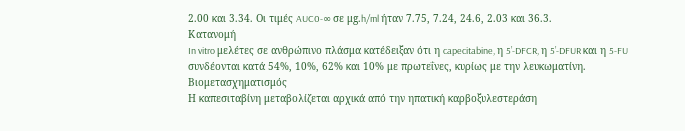2.00 και 3.34. Οι τιμές AUC0-∞ σε μg.h/ml ήταν 7.75, 7.24, 24.6, 2.03 και 36.3.
Κατανομή
In vitro μελέτες σε ανθρώπινο πλάσμα κατέδειξαν ότι η capecitabine, η 5’-DFCR, η 5’-DFUR και η 5-FU συνδέονται κατά 54%, 10%, 62% και 10% με πρωτεΐνες, κυρίως με την λευκωματίνη.
Βιομετασχηματισμός
Η καπεσιταβίνη μεταβολίζεται αρχικά από την ηπατική καρβοξυλεστεράση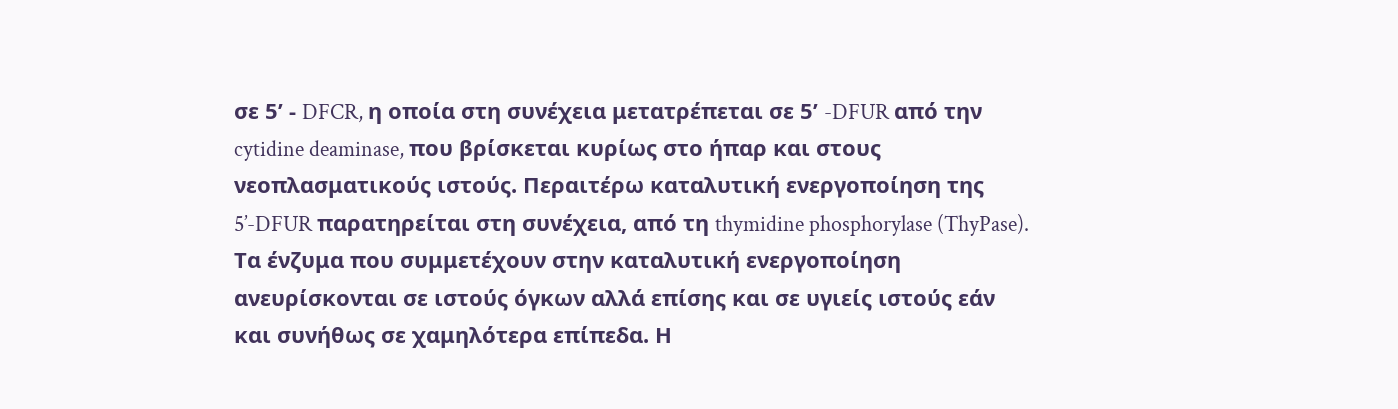σε 5’ - DFCR, η οποία στη συνέχεια μετατρέπεται σε 5’ -DFUR από την cytidine deaminase, που βρίσκεται κυρίως στο ήπαρ και στους νεοπλασματικούς ιστούς. Περαιτέρω καταλυτική ενεργοποίηση της 5’-DFUR παρατηρείται στη συνέχεια, από τη thymidine phosphorylase (ThyPase). Τα ένζυμα που συμμετέχουν στην καταλυτική ενεργοποίηση ανευρίσκονται σε ιστούς όγκων αλλά επίσης και σε υγιείς ιστούς εάν και συνήθως σε χαμηλότερα επίπεδα. Η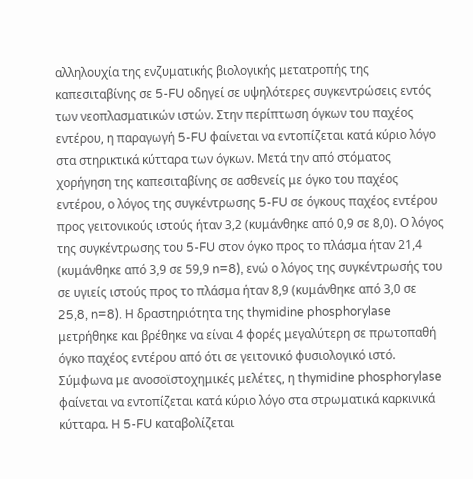αλληλουχία της ενζυματικής βιολογικής μετατροπής της καπεσιταβίνης σε 5-FU οδηγεί σε υψηλότερες συγκεντρώσεις εντός των νεοπλασματικών ιστών. Στην περίπτωση όγκων του παχέος εντέρου, η παραγωγή 5-FU φαίνεται να εντοπίζεται κατά κύριο λόγο στα στηρικτικά κύτταρα των όγκων. Μετά την από στόματος χορήγηση της καπεσιταβίνης σε ασθενείς με όγκο του παχέος εντέρου, ο λόγος της συγκέντρωσης 5-FU σε όγκους παχέος εντέρου προς γειτονικούς ιστούς ήταν 3,2 (κυμάνθηκε από 0,9 σε 8,0). Ο λόγος της συγκέντρωσης του 5-FU στον όγκο προς το πλάσμα ήταν 21,4 (κυμάνθηκε από 3,9 σε 59,9 n=8), ενώ ο λόγος της συγκέντρωσής του σε υγιείς ιστούς προς το πλάσμα ήταν 8,9 (κυμάνθηκε από 3,0 σε 25,8, n=8). Η δραστηριότητα της thymidine phosphorylase μετρήθηκε και βρέθηκε να είναι 4 φορές μεγαλύτερη σε πρωτοπαθή όγκο παχέος εντέρου από ότι σε γειτονικό φυσιολογικό ιστό. Σύμφωνα με ανοσοϊστοχημικές μελέτες, η thymidine phosphorylase φαίνεται να εντοπίζεται κατά κύριο λόγο στα στρωματικά καρκινικά κύτταρα. Η 5-FU καταβολίζεται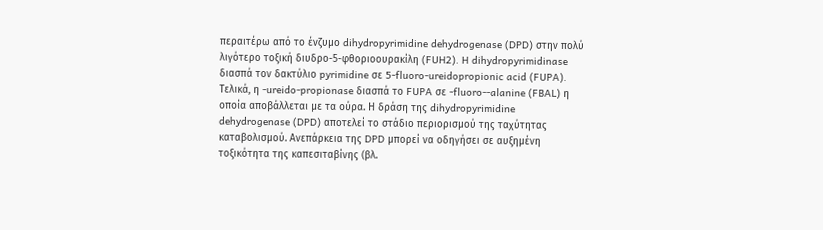περαιτέρω από το ένζυμο dihydropyrimidine dehydrogenase (DPD) στην πολύ λιγότερο τοξική διυδρο-5-φθοριοουρακίλη (FUH2). H dihydropyrimidinase διασπά τον δακτύλιο pyrimidine σε 5-fluoro-ureidopropionic acid (FUPA). Τελικά, η -ureido-propionase διασπά το FUPA σε -fluoro--alanine (FBAL) η οποία αποβάλλεται με τα ούρα. Η δράση της dihydropyrimidine dehydrogenase (DPD) αποτελεί το στάδιο περιορισμού της ταχύτητας καταβολισμού. Ανεπάρκεια της DPD μπορεί να οδηγήσει σε αυξημένη τοξικότητα της καπεσιταβίνης (βλ.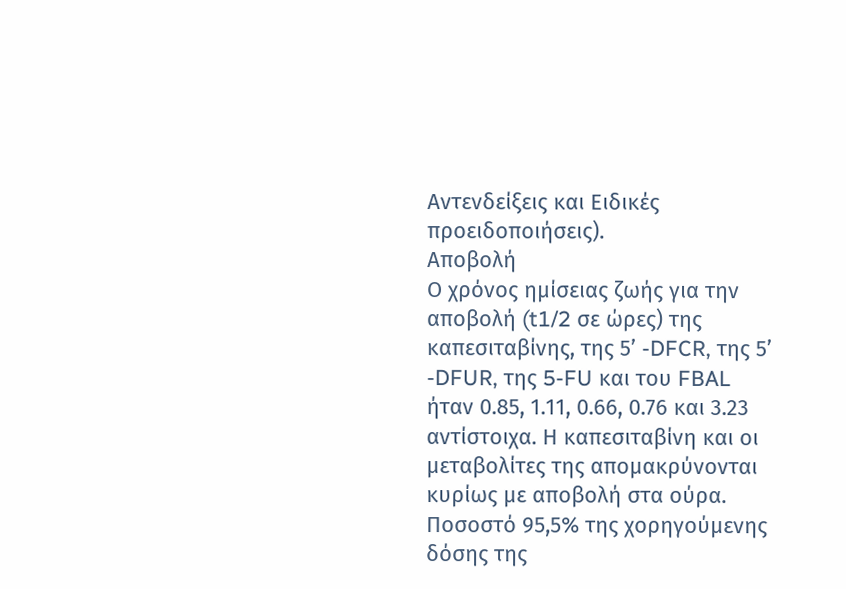Αντενδείξεις και Ειδικές προειδοποιήσεις).
Αποβολή
Ο χρόνος ημίσειας ζωής για την αποβολή (t1/2 σε ώρες) της καπεσιταβίνης, της 5’ -DFCR, της 5’ -DFUR, της 5-FU και του FBAL ήταν 0.85, 1.11, 0.66, 0.76 και 3.23 αντίστοιχα. Η καπεσιταβίνη και οι μεταβολίτες της απομακρύνονται κυρίως με αποβολή στα ούρα. Ποσοστό 95,5% της χορηγούμενης δόσης της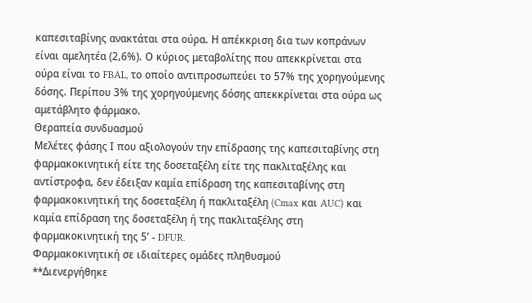καπεσιταβίνης ανακτάται στα ούρα. Η απέκκριση δια των κοπράνων είναι αμελητέα (2,6%). Ο κύριος μεταβολίτης που απεκκρίνεται στα ούρα είναι το FBAL, το οποίο αντιπροσωπεύει το 57% της χορηγούμενης δόσης. Περίπου 3% της χορηγούμενης δόσης απεκκρίνεται στα ούρα ως αμετάβλητο φάρμακο.
Θεραπεία συνδυασμού
Μελέτες φάσης Ι που αξιολογούν την επίδρασης της καπεσιταβίνης στη φαρμακοκινητική είτε της δοσεταξέλη είτε της πακλιταξέλης και αντίστροφα, δεν έδειξαν καμία επίδραση της καπεσιταβίνης στη φαρμακοκινητική της δοσεταξέλη ή πακλιταξέλη (Cmax και AUC) και καμία επίδραση της δοσεταξέλη ή της πακλιταξέλης στη φαρμακοκινητική της 5’ - DFUR.
Φαρμακοκινητική σε ιδιαίτερες ομάδες πληθυσμού
**Διενεργήθηκε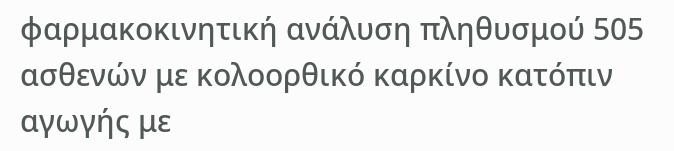φαρμακοκινητική ανάλυση πληθυσμού 505 ασθενών με κολοορθικό καρκίνο κατόπιν αγωγής με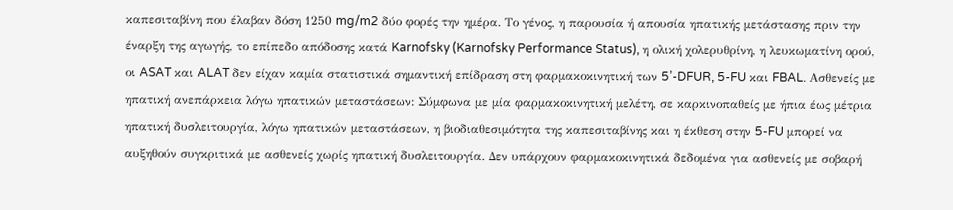καπεσιταβίνη που έλαβαν δόση 1250 mg/m2 δύο φορές την ημέρα. Το γένος, η παρουσία ή απουσία ηπατικής μετάστασης πριν την έναρξη της αγωγής, το επίπεδο απόδοσης κατά Karnofsky (Karnofsky Performance Status), η ολική χολερυθρίνη, η λευκωματίνη ορού, οι ASAT και ALAT δεν είχαν καμία στατιστικά σημαντική επίδραση στη φαρμακοκινητική των 5’-DFUR, 5-FU και FBAL. Ασθενείς με ηπατική ανεπάρκεια λόγω ηπατικών μεταστάσεων: Σύμφωνα με μία φαρμακοκινητική μελέτη, σε καρκινοπαθείς με ήπια έως μέτρια ηπατική δυσλειτουργία, λόγω ηπατικών μεταστάσεων, η βιοδιαθεσιμότητα της καπεσιταβίνης και η έκθεση στην 5-FU μπορεί να αυξηθούν συγκριτικά με ασθενείς χωρίς ηπατική δυσλειτουργία. Δεν υπάρχουν φαρμακοκινητικά δεδομένα για ασθενείς με σοβαρή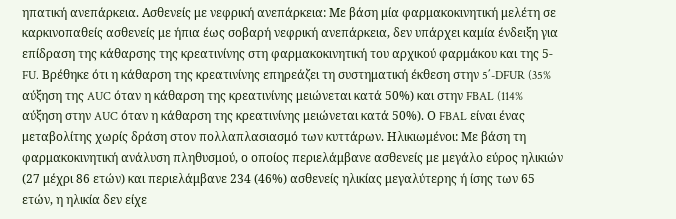ηπατική ανεπάρκεια. Ασθενείς με νεφρική ανεπάρκεια: Με βάση μία φαρμακοκινητική μελέτη σε καρκινοπαθείς ασθενείς με ήπια έως σοβαρή νεφρική ανεπάρκεια, δεν υπάρχει καμία ένδειξη για επίδραση της κάθαρσης της κρεατινίνης στη φαρμακοκινητική του αρχικού φαρμάκου και της 5-FU. Βρέθηκε ότι η κάθαρση της κρεατινίνης επηρεάζει τη συστηματική έκθεση στην 5΄-DFUR (35% αύξηση της AUC όταν η κάθαρση της κρεατινίνης μειώνεται κατά 50%) και στην FBAL (114% αύξηση στην AUC όταν η κάθαρση της κρεατινίνης μειώνεται κατά 50%). Ο FBAL είναι ένας μεταβολίτης χωρίς δράση στον πολλαπλασιασμό των κυττάρων. Ηλικιωμένοι: Με βάση τη φαρμακοκινητική ανάλυση πληθυσμού, ο οποίος περιελάμβανε ασθενείς με μεγάλο εύρος ηλικιών (27 μέχρι 86 ετών) και περιελάμβανε 234 (46%) ασθενείς ηλικίας μεγαλύτερης ή ίσης των 65 ετών, η ηλικία δεν είχε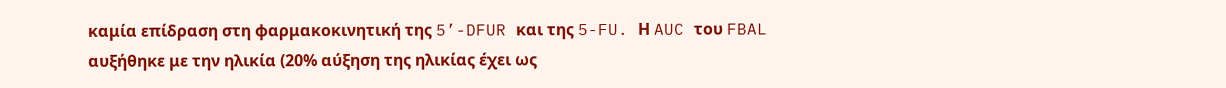καμία επίδραση στη φαρμακοκινητική της 5’-DFUR και της 5-FU. Η AUC του FBAL αυξήθηκε με την ηλικία (20% αύξηση της ηλικίας έχει ως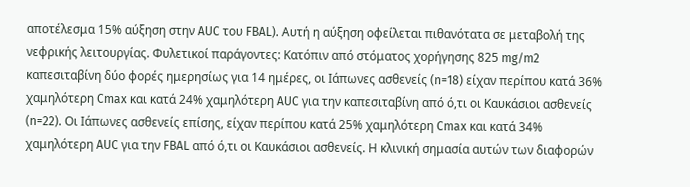αποτέλεσμα 15% αύξηση στην AUC του FBAL). Αυτή η αύξηση οφείλεται πιθανότατα σε μεταβολή της νεφρικής λειτουργίας. Φυλετικοί παράγοντες: Κατόπιν από στόματος χορήγησης 825 mg/m2 καπεσιταβίνη δύο φορές ημερησίως για 14 ημέρες, οι Ιάπωνες ασθενείς (n=18) είχαν περίπου κατά 36% χαμηλότερη Cmax και κατά 24% χαμηλότερη AUC για την καπεσιταβίνη από ό,τι οι Καυκάσιοι ασθενείς (n=22). Οι Ιάπωνες ασθενείς επίσης, είχαν περίπου κατά 25% χαμηλότερη Cmax και κατά 34% χαμηλότερη AUC για την FBAL από ό,τι οι Καυκάσιοι ασθενείς. Η κλινική σημασία αυτών των διαφορών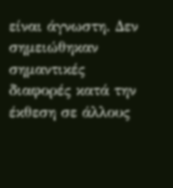είναι άγνωστη. Δεν σημειώθηκαν σημαντικές διαφορές κατά την έκθεση σε άλλους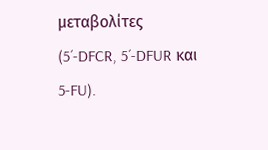μεταβολίτες (5´-DFCR, 5´-DFUR και 5-FU).